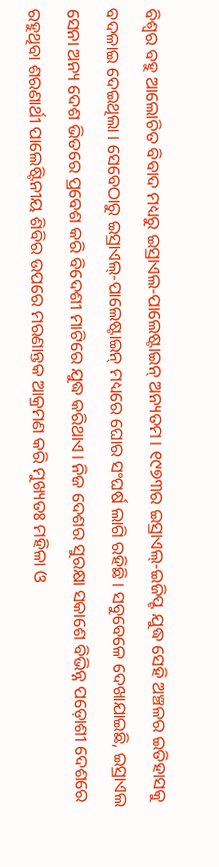ବିଶ୍ୱର ବହୁ ଆଲୋଚିତ ବିବାଦ ମଧ୍ୟରୁ ଇସ୍ରାଏଲ-ପାଲେଷ୍ଟାଇନ୍ ଅନ୍ୟତମ। ୧୯୭୩ର ଇସ୍ରାଏଲ୍-ଇଜିପ୍ଟ ଯୁଦ୍ଧ ସେହି ଅଞ୍ଚଳର ଇତିହାସକୁ ବଦଳାଇ ଦେଇଥିଲା। ସେବେଠାରୁ ଇସ୍ରାଏଲ୍-ପାଲେଷ୍ଟାଇନ୍ ମଧ୍ୟରେ ଘୋର ସଂଘର୍ଷ ଲାଗି ରହିଛି। ସବୁବେଳେ ଦେଖାଯାଇଛି, ଇସ୍ରାଏଲ ସେନା ଅନ୍ୟ ଦେଶ ଭିତରେ ପ୍ରବେଶ କରି ବିଦେଶୀ ମାଟିରେ ଯୁଦ୍ଧ କରିଥାଏ। ନିଜ ଦେଶର ସୁରକ୍ଷା ସକାଶେ ବିଭିନ୍ନ ପଡ଼ୋଶୀ ଦେଶରେ ରହୁଥିବା ଶରଣାର୍ଥୀ ପାଲେଷ୍ଟିନୀୟ ଶିବିର ଉପରେ ମରଣାନ୍ତକ ଆକ୍ରମଣ କରି ମୁଖ୍ୟତଃ ମହିଳା ଓ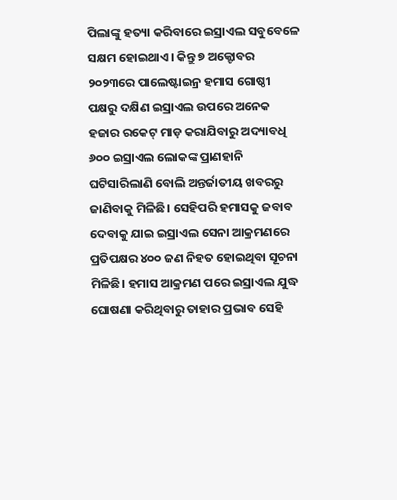ପିଲାଙ୍କୁ ହତ୍ୟା କରିବାରେ ଇସ୍ରାଏଲ ସବୁବେଳେ ସକ୍ଷମ ହୋଇଥାଏ। କିନ୍ତୁ ୭ ଅକ୍ଟୋବର ୨୦୨୩ରେ ପାଲେଷ୍ଟାଇନ୍ର ହମାସ ଗୋଷ୍ଠୀ ପକ୍ଷରୁ ଦକ୍ଷିଣ ଇସ୍ରାଏଲ ଉପରେ ଅନେକ ହଜାର ରକେଟ୍ ମାଡ଼ କରାଯିବାରୁ ଅଦ୍ୟାବଧି ୬୦୦ ଇସ୍ରାଏଲ ଲୋକଙ୍କ ପ୍ରାଣହାନି ଘଟିସାରିଲାଣି ବୋଲି ଅନ୍ତର୍ଜାତୀୟ ଖବରରୁ ଜାଣିବାକୁ ମିଳିଛି। ସେହିପରି ହମାସକୁ ଜବାବ ଦେବାକୁ ଯାଇ ଇସ୍ରାଏଲ ସେନା ଆକ୍ରମଣରେ ପ୍ରତିପକ୍ଷର ୪୦୦ ଜଣ ନିହତ ହୋଇଥିବା ସୂଚନା ମିଳିଛି। ହମାସ ଆକ୍ରମଣ ପରେ ଇସ୍ରାଏଲ ଯୁଦ୍ଧ ଘୋଷଣା କରିଥିବାରୁ ତାହାର ପ୍ରଭାବ ସେହି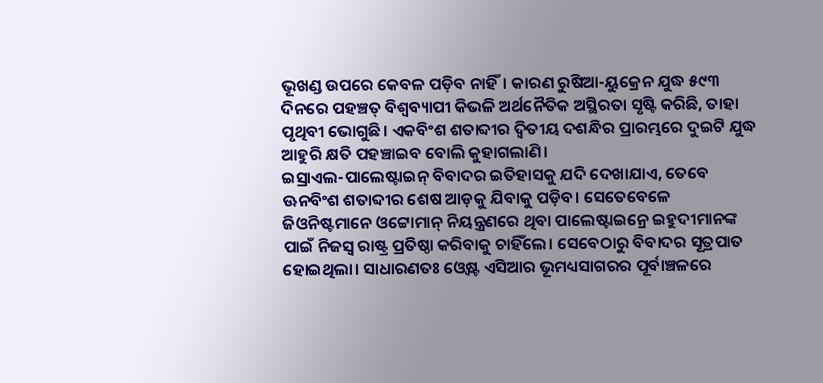ଭୂଖଣ୍ଡ ଉପରେ କେବଳ ପଡ଼ିବ ନାହିଁ। କାରଣ ରୁଷିଆ-ୟୁକ୍ରେନ ଯୁଦ୍ଧ ୫୯୩ ଦିନରେ ପହଞ୍ଚତ୍ ବିଶ୍ୱବ୍ୟାପୀ କିଭଳି ଅର୍ଥନୈତିକ ଅସ୍ଥିରତା ସୃଷ୍ଟି କରିଛି, ତାହା ପୃଥିବୀ ଭୋଗୁଛି। ଏକବିଂଶ ଶତାବ୍ଦୀର ଦ୍ୱିତୀୟ ଦଶନ୍ଧିର ପ୍ରାରମ୍ଭରେ ଦୁଇଟି ଯୁଦ୍ଧ ଆହୁରି କ୍ଷତି ପହଞ୍ଚାଇବ ବୋଲି କୁହାଗଲାଣି।
ଇସ୍ରାଏଲ-ପାଲେଷ୍ଟାଇନ୍ ବିବାଦର ଇତିହାସକୁ ଯଦି ଦେଖାଯାଏ, ତେବେ ଊନବିଂଶ ଶତାବ୍ଦୀର ଶେଷ ଆଡ଼କୁ ଯିବାକୁ ପଡ଼ିବ। ସେତେବେଳେ ଜିଓନିଷ୍ଟମାନେ ଓଟ୍ଟୋମାନ୍ ନିୟନ୍ତ୍ରଣରେ ଥିବା ପାଲେଷ୍ଟାଇନ୍ରେ ଇହୁଦୀମାନଙ୍କ ପାଇଁ ନିଜସ୍ବ ରାଷ୍ଟ୍ର ପ୍ରତିଷ୍ଠା କରିବାକୁ ଚାହିଁଲେ। ସେବେଠାରୁ ବିବାଦର ସୂତ୍ରପାତ ହୋଇଥିଲା। ସାଧାରଣତଃ ଓ୍ବେଷ୍ଟ ଏସିଆର ଭୂମଧ୍ୟସାଗରର ପୂର୍ବାଞ୍ଚଳରେ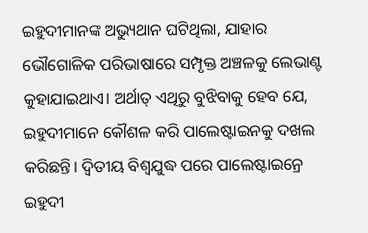ଇହୁଦୀମାନଙ୍କ ଅଭ୍ୟୁଥାନ ଘଟିଥିଲା, ଯାହାର ଭୌଗୋଳିକ ପରିଭାଷାରେ ସମ୍ପୃକ୍ତ ଅଞ୍ଚଳକୁ ଲେଭାଣ୍ଟ କୁହାଯାଇଥାଏ। ଅର୍ଥାତ୍ ଏଥିରୁ ବୁଝିବାକୁ ହେବ ଯେ, ଇହୁଦୀମାନେ କୌଶଳ କରି ପାଲେଷ୍ଟାଇନକୁ ଦଖଲ କରିଛନ୍ତି। ଦ୍ୱିତୀୟ ବିଶ୍ୱଯୁଦ୍ଧ ପରେ ପାଲେଷ୍ଟାଇନ୍ରେ ଇହୁଦୀ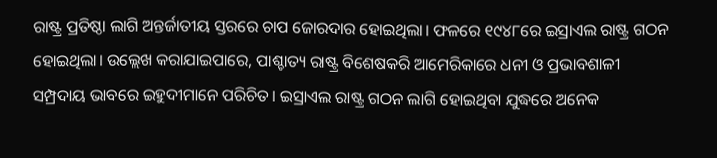ରାଷ୍ଟ୍ର ପ୍ରତିଷ୍ଠା ଲାଗି ଅନ୍ତର୍ଜାତୀୟ ସ୍ତରରେ ଚାପ ଜୋରଦାର ହୋଇଥିଲା। ଫଳରେ ୧୯୪୮ରେ ଇସ୍ରାଏଲ ରାଷ୍ଟ୍ର ଗଠନ ହୋଇଥିଲା। ଉଲ୍ଲେଖ କରାଯାଇପାରେ, ପାଶ୍ଚାତ୍ୟ ରାଷ୍ଟ୍ର ବିଶେଷକରି ଆମେରିକାରେ ଧନୀ ଓ ପ୍ରଭାବଶାଳୀ ସମ୍ପ୍ରଦାୟ ଭାବରେ ଇହୁଦୀମାନେ ପରିଚିତ। ଇସ୍ରାଏଲ ରାଷ୍ଟ୍ର ଗଠନ ଲାଗି ହୋଇଥିବା ଯୁଦ୍ଧରେ ଅନେକ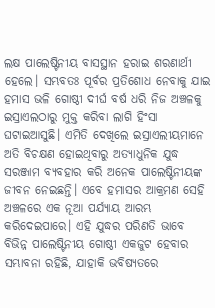ଲକ୍ଷ ପାଲେଷ୍ଟିନୀୟ ବାସସ୍ଥାନ ହରାଇ ଶରଣାର୍ଥୀ ହେଲେ। ସମ୍ଭବତଃ ପୂର୍ବର ପ୍ରତିଶୋଧ ନେବାକୁ ଯାଇ ହମାସ ଭଳି ଗୋଷ୍ଠୀ ଦୀର୍ଘ ବର୍ଷ ଧରି ନିଜ ଅଞ୍ଚଳକୁ ଇସ୍ରାଏଲଠାରୁ ମୁକ୍ତ କରିବା ଲାଗି ହିଂସା ଘଟାଇଆସୁଛି। ଏମିତି ଦେଖିଲେ ଇସ୍ରାଏଲୀୟମାନେ ଅତି ବିଚକ୍ଷଣ ହୋଇଥିବାରୁ ଅତ୍ୟାଧୁନିକ ଯୁଦ୍ଧ ସରଞ୍ଜାମ ବ୍ୟବହାର କରି ଅନେକ ପାଲେଷ୍ଟିନୀୟଙ୍କ ଜୀବନ ନେଇଛନ୍ତି। ଏବେ ହମାସର ଆକ୍ରମଣ ସେହି ଅଞ୍ଚଳରେ ଏକ ନୂଆ ପର୍ଯ୍ୟାୟ ଆରମ୍ଭ କରିଦେଇପାରେ। ଏହି ଯୁଦ୍ଧର ପରିଣତି ଭାବେ ବିଭିନ୍ନ ପାଲେଷ୍ଟିନୀୟ ଗୋଷ୍ଠୀ ଏକଜୁଟ ହେବାର ସମ୍ଭାବନା ରହିଛି, ଯାହାକି ଭବିଷ୍ୟତରେ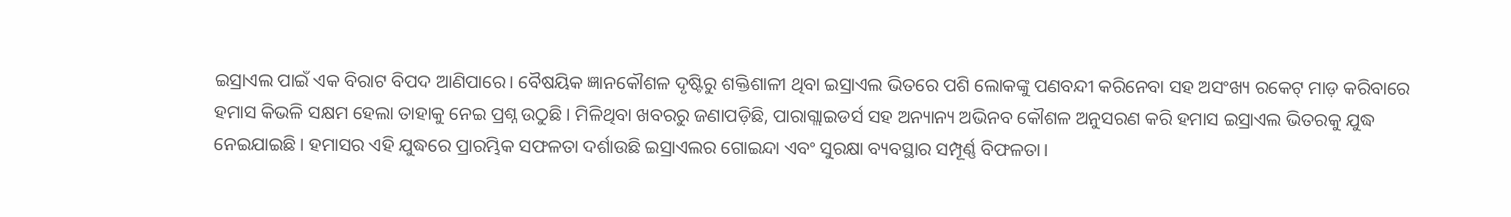ଇସ୍ରାଏଲ ପାଇଁ ଏକ ବିରାଟ ବିପଦ ଆଣିପାରେ। ବୈଷୟିକ ଜ୍ଞାନକୌଶଳ ଦୃଷ୍ଟିରୁ ଶକ୍ତିଶାଳୀ ଥିବା ଇସ୍ରାଏଲ ଭିତରେ ପଶି ଲୋକଙ୍କୁ ପଣବନ୍ଦୀ କରିନେବା ସହ ଅସଂଖ୍ୟ ରକେଟ୍ ମାଡ଼ କରିବାରେ ହମାସ କିଭଳି ସକ୍ଷମ ହେଲା ତାହାକୁ ନେଇ ପ୍ରଶ୍ନ ଉଠୁଛି। ମିଳିଥିବା ଖବରରୁ ଜଣାପଡ଼ିଛି, ପାରାଗ୍ଲାଇଡର୍ସ ସହ ଅନ୍ୟାନ୍ୟ ଅଭିନବ କୌଶଳ ଅନୁସରଣ କରି ହମାସ ଇସ୍ରାଏଲ ଭିତରକୁ ଯୁଦ୍ଧ ନେଇଯାଇଛି। ହମାସର ଏହି ଯୁଦ୍ଧରେ ପ୍ରାରମ୍ଭିକ ସଫଳତା ଦର୍ଶାଉଛି ଇସ୍ରାଏଲର ଗୋଇନ୍ଦା ଏବଂ ସୁରକ୍ଷା ବ୍ୟବସ୍ଥାର ସମ୍ପୂର୍ଣ୍ଣ ବିଫଳତା।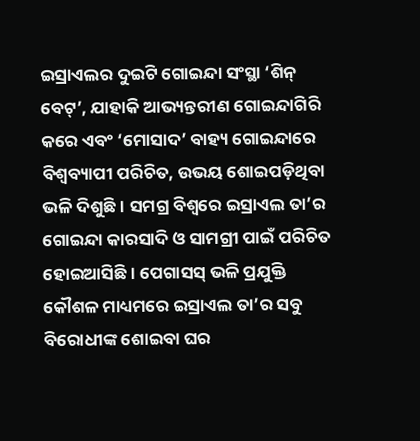ଇସ୍ରାଏଲର ଦୁଇଟି ଗୋଇନ୍ଦା ସଂସ୍ଥା ‘ଶିନ୍ ବେଟ୍’, ଯାହାକି ଆଭ୍ୟନ୍ତରୀଣ ଗୋଇନ୍ଦାଗିରି କରେ ଏବଂ ‘ମୋସାଦ’ ବାହ୍ୟ ଗୋଇନ୍ଦାରେ ବିଶ୍ୱବ୍ୟାପୀ ପରିଚିତ, ଉଭୟ ଶୋଇପଡ଼ିଥିବା ଭଳି ଦିଶୁଛି। ସମଗ୍ର ବିଶ୍ୱରେ ଇସ୍ରାଏଲ ତା’ର ଗୋଇନ୍ଦା କାରସାଦି ଓ ସାମଗ୍ରୀ ପାଇଁ ପରିଚିତ ହୋଇଆସିଛି। ପେଗାସସ୍ ଭଳି ପ୍ରଯୁକ୍ତି କୌଶଳ ମାଧ୍ୟମରେ ଇସ୍ରାଏଲ ତା’ର ସବୁ ବିରୋଧୀଙ୍କ ଶୋଇବା ଘର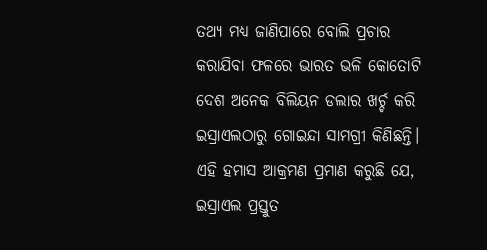ତଥ୍ୟ ମଧ୍ୟ ଜାଣିପାରେ ବୋଲି ପ୍ରଚାର କରାଯିବା ଫଳରେ ଭାରତ ଭଳି କୋତୋଟି ଦେଶ ଅନେକ ବିଲିୟନ ଡଲାର ଖର୍ଚ୍ଚ କରି ଇସ୍ରାଏଲଠାରୁ ଗୋଇନ୍ଦା ସାମଗ୍ରୀ କିଣିଛନ୍ତି। ଏହି ହମାସ ଆକ୍ରମଣ ପ୍ରମାଣ କରୁଛି ଯେ, ଇସ୍ରାଏଲ ପ୍ରସ୍ତୁତ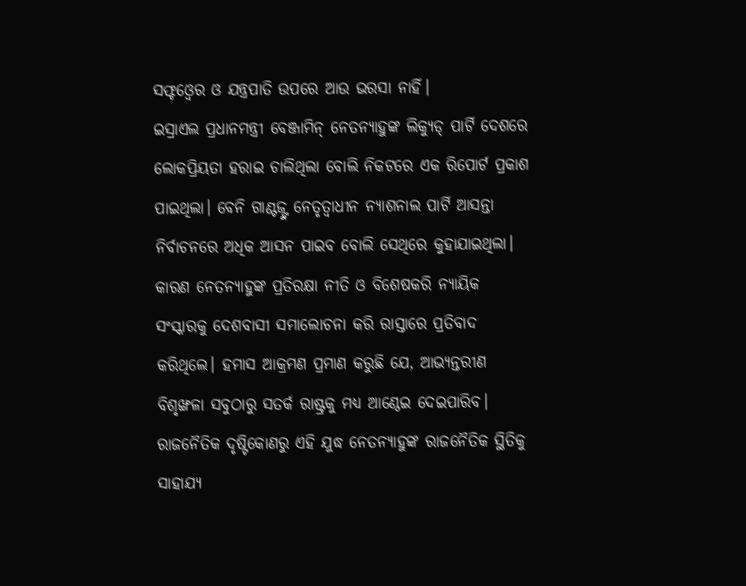ସଫ୍ଟଓ୍ବେର ଓ ଯନ୍ତ୍ରପାତି ଉପରେ ଆଉ ଭରସା ନାହିଁ।
ଇସ୍ରାଏଲ ପ୍ରଧାନମନ୍ତ୍ରୀ ବେଞ୍ଜାମିନ୍ ନେତନ୍ୟାହୁଙ୍କ ଲିକ୍ୟୁଡ୍ ପାର୍ଟି ଦେଶରେ ଲୋକପ୍ରିୟତା ହରାଇ ଚାଲିଥିଲା ବୋଲି ନିକଟରେ ଏକ ରିପୋର୍ଟ ପ୍ରକାଶ ପାଇଥିଲା। ବେନି ଗାଣ୍ଟଜ୍ଙ୍କ ନେତୃତ୍ୱାଧୀନ ନ୍ୟାଶନାଲ ପାର୍ଟି ଆସନ୍ତା ନିର୍ବାଚନରେ ଅଧିକ ଆସନ ପାଇବ ବୋଲି ସେଥିରେ କୁହାଯାଇଥିଲା। କାରଣ ନେତନ୍ୟାହୁଙ୍କ ପ୍ରତିରକ୍ଷା ନୀତି ଓ ବିଶେଷକରି ନ୍ୟାୟିକ ସଂସ୍କାରକୁ ଦେଶବାସୀ ସମାଲୋଚନା କରି ରାସ୍ତାରେ ପ୍ରତିବାଦ କରିଥିଲେ। ହମାସ ଆକ୍ରମଣ ପ୍ରମାଣ କରୁଛି ଯେ, ଆଭ୍ୟନ୍ତରୀଣ ବିଶୃଙ୍ଖଳା ସବୁଠାରୁ ସତର୍କ ରାଷ୍ଟ୍ରକୁ ମଧ୍ୟ ଆଣ୍ଠେଇ ଦେଇପାରିବ। ରାଜନୈତିକ ଦୃଷ୍ଟିକୋଣରୁ ଏହି ଯୁଦ୍ଧ ନେତନ୍ୟାହୁଙ୍କ ରାଜନୈତିକ ସ୍ଥିତିକୁ ସାହାଯ୍ୟ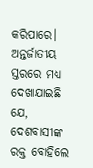କରିପାରେ। ଅନ୍ତର୍ଜାତୀୟ ସ୍ତରରେ ମଧ୍ୟ ଦେଖାଯାଇଛି ଯେ, ଦେଶବାସୀଙ୍କ ରକ୍ତ ବୋହିଲେ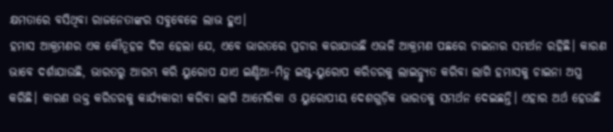କ୍ଷମତାରେ ବସିଥିବା ରାଜନେତାଙ୍କର ସବୁବେଳେ ଲାଭ ହୁଏ।
ହମାସ ଆକ୍ରମଣର ଏକ କୌତୂହଳ ଦିଗ ହେଲା ଯେ, ଏବେ ଭାରତରେ ପ୍ରଚାର କରାଯାଉଛି ଏଭଳି ଆକ୍ରମଣ ପଛରେ ଚାଇନାର ସମର୍ଥନ ରହିଛି। କାରଣ ଭାବେ ଦର୍ଶାଯାଉଛି, ଭାରତରୁ ଆରମ୍ଭ କରି ୟୁରୋପ ଯାଏ ଇଣ୍ଡିଆ-ମିଡ୍ଲ ଇଷ୍ଟ-ୟୁରୋପ କରିଡରକୁ ଲାଇନ୍ଚ୍ୟୁତ କରିବା ଲାଗି ହମାସକୁ ଚାଇନା ଅସ୍ତ୍ର କରିଛି। କାରଣ ଉକ୍ତ କରିଡରକୁ କାର୍ଯ୍ୟକାରୀ କରିବା ଲାଗି ଆମେରିକା ଓ ୟୁରୋପୀୟ ଦେଶଗୁଡ଼ିକ ଭାରତକୁ ସମର୍ଥନ ଦେଇଛନ୍ତି। ଏହାର ଅର୍ଥ ହେଉଛି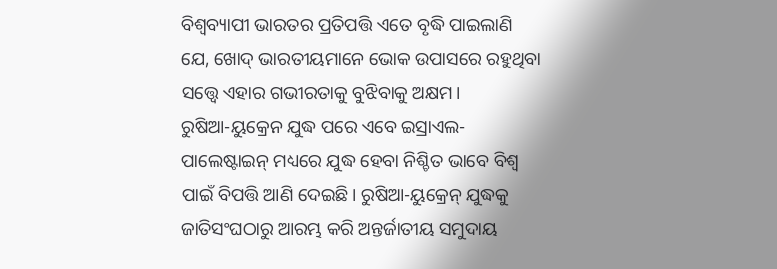ବିଶ୍ୱବ୍ୟାପୀ ଭାରତର ପ୍ରତିପତ୍ତି ଏତେ ବୃଦ୍ଧି ପାଇଲାଣି ଯେ, ଖୋଦ୍ ଭାରତୀୟମାନେ ଭୋକ ଉପାସରେ ରହୁଥିବା ସତ୍ତ୍ୱେ ଏହାର ଗଭୀରତାକୁ ବୁଝିବାକୁ ଅକ୍ଷମ।
ରୁଷିଆ-ୟୁକ୍ରେନ ଯୁଦ୍ଧ ପରେ ଏବେ ଇସ୍ରାଏଲ-ପାଲେଷ୍ଟାଇନ୍ ମଧ୍ୟରେ ଯୁଦ୍ଧ ହେବା ନିଶ୍ଚିତ ଭାବେ ବିଶ୍ୱ ପାଇଁ ବିପତ୍ତି ଆଣି ଦେଇଛି। ରୁଷିଆ-ୟୁକ୍ରେନ୍ ଯୁଦ୍ଧକୁ ଜାତିସଂଘଠାରୁ ଆରମ୍ଭ କରି ଅନ୍ତର୍ଜାତୀୟ ସମୁଦାୟ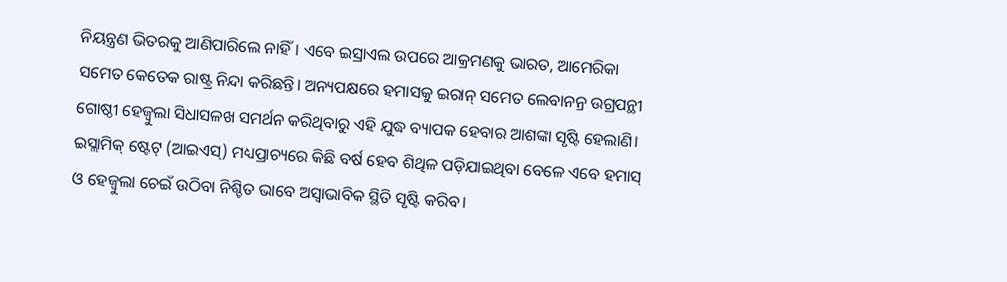ନିୟନ୍ତ୍ରଣ ଭିତରକୁ ଆଣିପାରିଲେ ନାହିଁ। ଏବେ ଇସ୍ରାଏଲ ଉପରେ ଆକ୍ରମଣକୁ ଭାରତ, ଆମେରିକା ସମେତ କେତେକ ରାଷ୍ଟ୍ର ନିନ୍ଦା କରିଛନ୍ତି। ଅନ୍ୟପକ୍ଷରେ ହମାସକୁ ଇରାନ୍ ସମେତ ଲେବାନନ୍ର ଉଗ୍ରପନ୍ଥୀ ଗୋଷ୍ଠୀ ହେଜ୍ବୁଲା ସିଧାସଳଖ ସମର୍ଥନ କରିଥିବାରୁ ଏହି ଯୁଦ୍ଧ ବ୍ୟାପକ ହେବାର ଆଶଙ୍କା ସୃଷ୍ଟି ହେଲାଣି। ଇସ୍ଲାମିକ୍ ଷ୍ଟେଟ୍ (ଆଇଏସ୍) ମଧ୍ୟପ୍ରାଚ୍ୟରେ କିଛି ବର୍ଷ ହେବ ଶିଥିଳ ପଡ଼ିଯାଇଥିବା ବେଳେ ଏବେ ହମାସ୍ ଓ ହେଜ୍ବୁଲା ଚେଇଁ ଉଠିବା ନିଶ୍ଚିତ ଭାବେ ଅସ୍ବାଭାବିକ ସ୍ଥିତି ସୃଷ୍ଟି କରିବ।